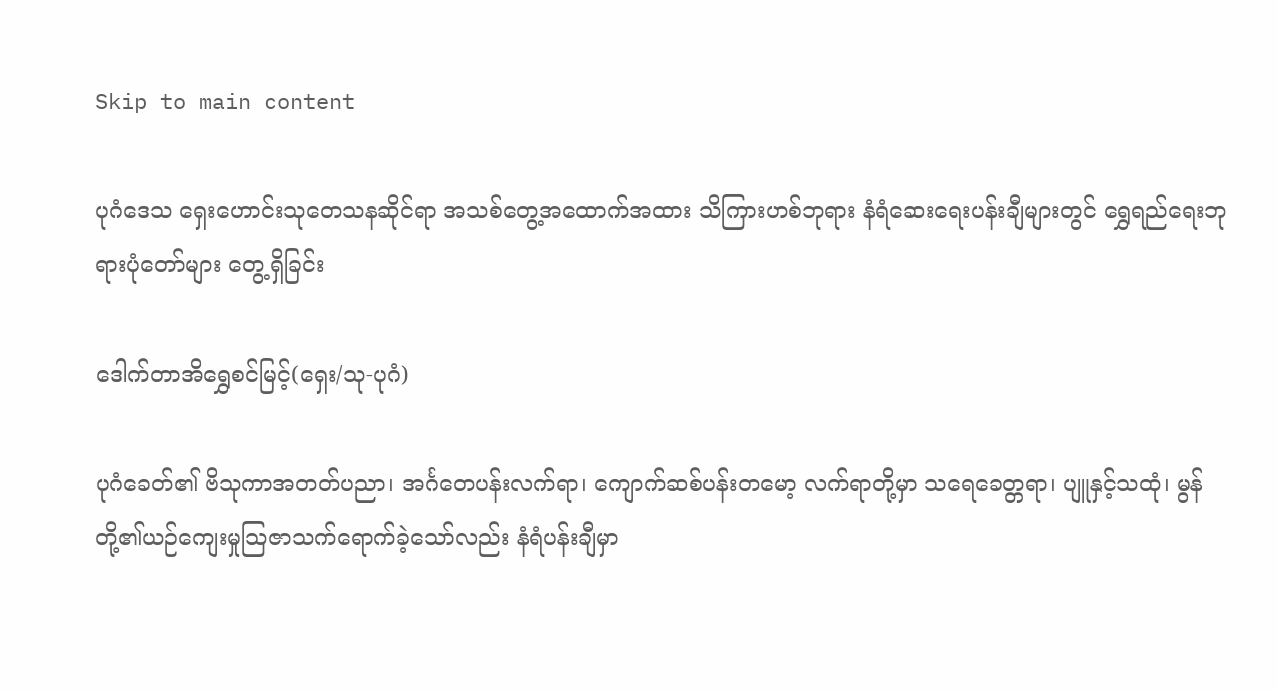Skip to main content

ပုဂံဒေသ ရှေးဟောင်းသုတေသနဆိုင်ရာ အသစ်တွေ့အထောက်အထား သိကြားဟစ်ဘုရား နံရံဆေးရေးပန်းချီများတွင် ရွှေရည်ရေးဘုရားပုံတော်များ တွေ့ရှိခြင်း

ဒေါက်တာအိရွှေစင်မြင့်(ရှေး/သု-ပုဂံ)

ပုဂံခေတ်၏ ဗိသုကာအတတ်ပညာ၊ အင်္ဂတေပန်းလက်ရာ၊ ကျောက်ဆစ်ပန်းတမော့ လက်ရာတို့မှာ သရေခေတ္တရာ၊ ပျူနှင့်သထုံ၊ မွန်တို့၏ယဉ်ကျေးမှုသြဇာသက်ရောက်ခဲ့သော်လည်း နံရံပန်းချီမှာ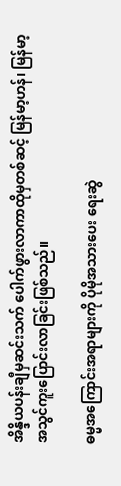အိန္ဒိယပန်းချီမှဆင်းသက် ပေါက်ဖွားလာကာထိုမှတစ်ဆင့် မြန်မာ့ဟန်၊ မြန်မာ့အသွင်ကူးပြောင်းလာခြင်းဖြစ်သည်။

ဓမ္မအကြောင်းအရာများကို ပိုမိုအသားပေး ရေးဆွဲ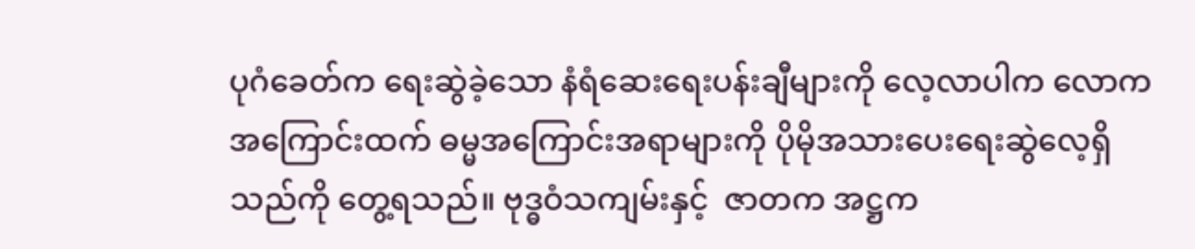ပုဂံခေတ်က ရေးဆွဲခဲ့သော နံရံဆေးရေးပန်းချီများကို လေ့လာပါက လောကအကြောင်းထက် ဓမ္မအကြောင်းအရာများကို ပိုမိုအသားပေးရေးဆွဲလေ့ရှိသည်ကို တွေ့ရသည်။ ဗုဒ္ဓဝံသကျမ်းနှင့်  ဇာတက အဋ္ဌက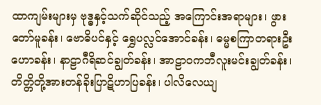ထာကျမ်းများမှ ဗုဒ္ဓနှင့်သက်ဆိုင်သည့် အကြောင်းအရာများ၊ ဖွားတော်မူခန်း၊ ဗောဓိပင်နှင့် ရွှေပလ္လင်အောင်ခန်း၊ ဓမ္မစကြာတရားဦးဟောခန်း၊ နာဠာဂီရိဆင်ချွတ်ခန်း၊ အာဠာဝကဘီလူးမင်းချွတ်ခန်း၊ တိတ္တိတို့အားတန်ခိုးပြာဋိဟာပြခန်း၊ ပါလိလေယျ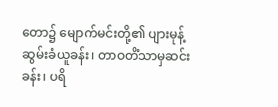တော၌ မျောက်မင်းတို့၏ ပျားမုန့်ဆွမ်းခံယူခန်း၊ တာဝတိံသာမှဆင်းခန်း၊ ပရိ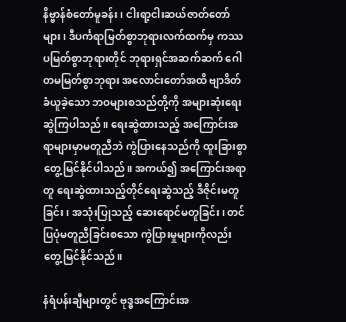နိဗ္ဗာန်စံတော်မူခန်း၊ ငါးရာ့ငါးဆယ်ဇာတ်တော်များ၊ ဒီပင်္ကရာမြတ်စွာဘုရားလက်ထက်မှ ကဿပမြတ်စွာဘုရားတိုင် ဘုရားရှင်အဆက်ဆက် ဂေါတမမြတ်စွာဘုရား အလောင်းတော်အထိ ဗျာဒိတ်ခံယူခဲ့သော ဘဝများစသည်တို့ကို အများဆုံးရေးဆွဲကြပါသည်။ ရေးဆွဲထားသည့် အကြောင်းအရာများမှာမတူညီဘဲ ကွဲပြားနေသည်ကို ထူးခြားစွာတွေ့မြင်နိုင်ပါသည်။ အကယ်၍ အကြောင်းအရာတူ ရေးဆွဲထားသည့်တိုင်ရေးဆွဲသည့် ဒီဇိုင်းမတူခြင်း၊ အသုံးပြုသည့် ဆေးရောင်မတူခြင်း၊ တင်ပြပုံမတူညီခြင်းစသော ကွဲပြားမှုများကိုလည်း တွေ့မြင်နိုင်သည်။

နံရံပန်းချီများတွင် ဗုဒ္ဓအကြောင်းအ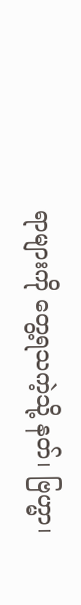ရာများကို တွေ့ရသကဲ့သို့ နတ်၊ ဗြဟ္မာ၊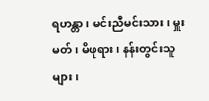ရဟန္တာ၊ မင်းညီမင်းသား၊ မှူးမတ်၊ မိဖုရား၊ နန်းတွင်းသူများ၊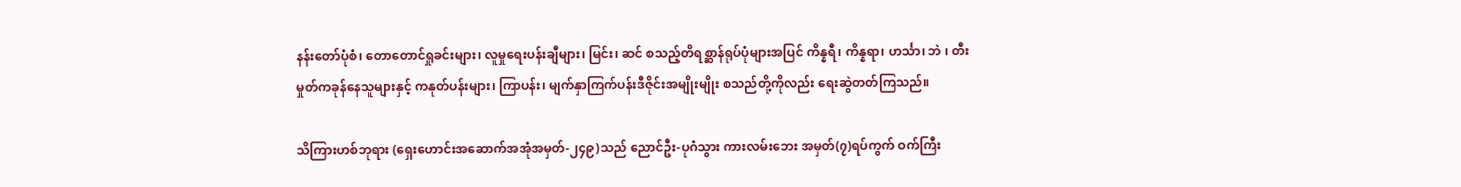နန်းတော်ပုံစံ၊ တောတောင်ရှုခင်းများ၊ လူမှုရေးပန်းချီများ၊ မြင်း၊ ဆင် စသည့်တိရစ္ဆာန်ရုပ်ပုံများအပြင် ကိန္နရီ၊ ကိန္နရာ၊ ဟင်္သာ၊ ဘဲ ၊ တီးမှုတ်ကခုန်နေသူများနှင့် ကနုတ်ပန်းများ၊ ကြာပန်း၊ မျက်နှာကြက်ပန်းဒီဇိုင်းအမျိုးမျိုး စသည်တို့ကိုလည်း ရေးဆွဲတတ်ကြသည်။

သိကြားဟစ်ဘုရား (ရှေးဟောင်းအဆောက်အအုံအမှတ်-၂၄၉)သည် ညောင်ဦး-ပုဂံသွား ကားလမ်းဘေး အမှတ်(၇)ရပ်ကွက် ဝက်ကြီး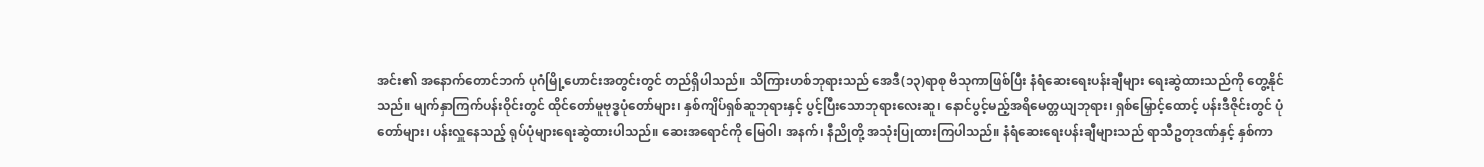အင်း၏ အနောက်တောင်ဘက် ပုဂံမြို့ဟောင်းအတွင်းတွင် တည်ရှိပါသည်။ သိကြားဟစ်ဘုရားသည် အေဒီ(၁၃)ရာစု ဗိသုကာဖြစ်ပြီး နံရံဆေးရေးပန်းချီများ ရေးဆွဲထားသည်ကို တွေ့နိုင်သည်။ မျက်နှာကြက်ပန်းဝိုင်းတွင် ထိုင်တော်မူဗုဒ္ဓပုံတော်များ၊ နှစ်ကျိပ်ရှစ်ဆူဘုရားနှင့် ပွင့်ပြီးသောဘုရားလေးဆူ၊ နောင်ပွင့်မည့်အရိမေတ္တယျဘုရား၊ ရှစ်မြှောင့်ထောင့် ပန်းဒီဇိုင်းတွင် ပုံတော်များ၊ ပန်းလှူနေသည့် ရုပ်ပုံများရေးဆွဲထားပါသည်။ ဆေးအရောင်ကို မြေဝါ၊ အနက်၊ နီညိုတို့ အသုံးပြုထားကြပါသည်။ နံရံဆေးရေးပန်းချီများသည် ရာသီဥတုဒဏ်နှင့် နှစ်ကာ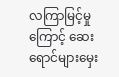လကြာမြင့်မှုကြောင့် ဆေးရောင်များမှေး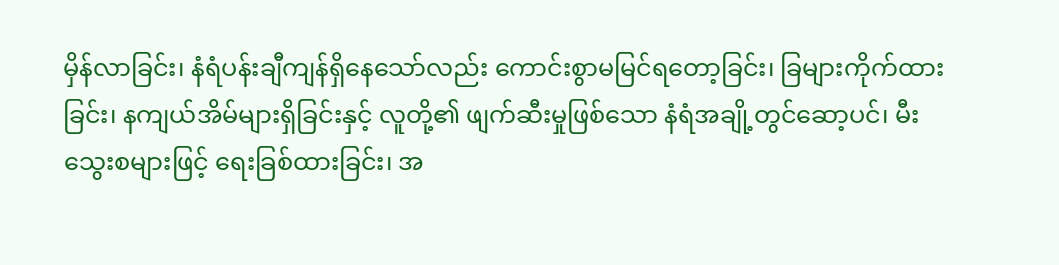မှိန်လာခြင်း၊ နံရံပန်းချီကျန်ရှိနေသော်လည်း ကောင်းစွာမမြင်ရတော့ခြင်း၊ ခြများကိုက်ထားခြင်း၊ နကျယ်အိမ်များရှိခြင်းနှင့် လူတို့၏ ဖျက်ဆီးမှုဖြစ်သော နံရံအချို့တွင်ဆော့ပင်၊ မီးသွေးစများဖြင့် ရေးခြစ်ထားခြင်း၊ အ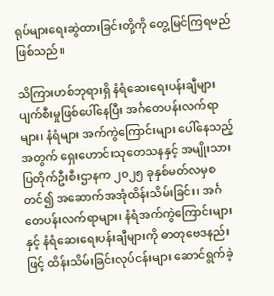ရုပ်များရေးဆွဲထားခြင်းတို့ကို တွေ့မြင်ကြရမည်ဖြစ်သည်။

သိကြားဟစ်ဘုရားရှိ နံရံဆေးရေးပန်းချီများ ပျက်စီးမှုဖြစ်ပေါ်နေပြီး အင်္ဂတေပန်းလက်ရာများ၊ နံရံများ အက်ကွဲကြောင်းများ ပေါ်နေသည့်အတွက် ရှေးဟောင်းသုတေသနနှင့် အမျိုးသားပြတိုက်ဦးစီးဌာနက ၂၀၂၅ ခုနှစ်မတ်လမှစတင်၍ အဆောက်အအုံထိန်းသိမ်းခြင်း၊ အင်္ဂတေပန်းလက်ရာများ၊ နံရံအက်ကွဲကြောင်းများနှင့် နံရံဆေးရေးပန်းချီများကို ဓာတုဗေဒနည်းဖြင့် ထိန်းသိမ်းခြင်းလုပ်ငန်းများ ဆောင်ရွက်ခဲ့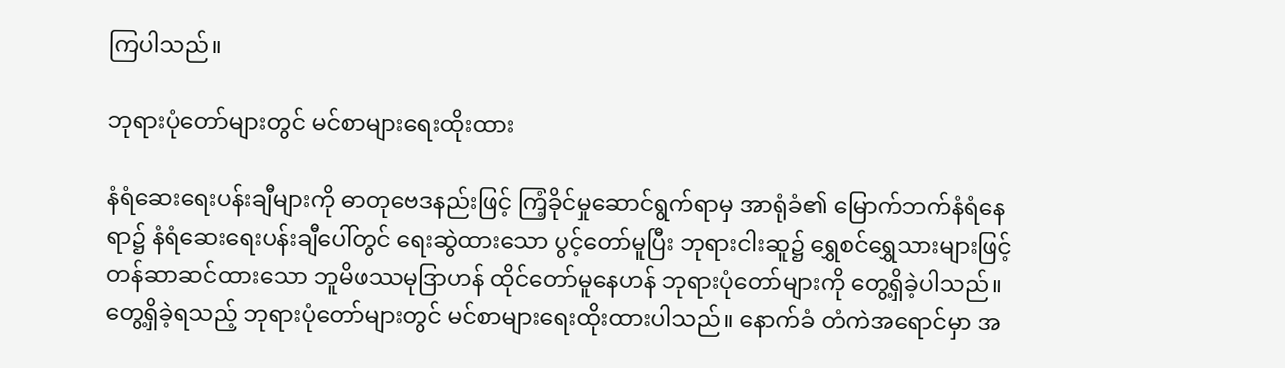ကြပါသည်။

ဘုရားပုံတော်များတွင် မင်စာများရေးထိုးထား

နံရံဆေးရေးပန်းချီများကို ဓာတုဗေဒနည်းဖြင့် ကြံ့ခိုင်မှုဆောင်ရွက်ရာမှ အာရုံခံ၏ မြောက်ဘက်နံရံနေရာ၌ နံရံဆေးရေးပန်းချီပေါ်တွင် ရေးဆွဲထားသော ပွင့်တော်မူပြီး ဘုရားငါးဆူ၌ ရွှေစင်ရွှေသားများဖြင့် တန်ဆာဆင်ထားသော ဘူမိဖဿမုဒြာဟန် ထိုင်တော်မူနေဟန် ဘုရားပုံတော်များကို တွေ့ရှိခဲ့ပါသည်။ တွေ့ရှိခဲ့ရသည့် ဘုရားပုံတော်များတွင် မင်စာများရေးထိုးထားပါသည်။ နောက်ခံ တံကဲအရောင်မှာ အ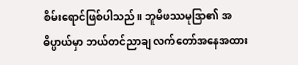စိမ်းရောင်ဖြစ်ပါသည်။ ဘူမိဖဿမုဒြာ၏ အဓိပ္ပာယ်မှာ ဘယ်တင်ညာချ လက်တော်အနေအထား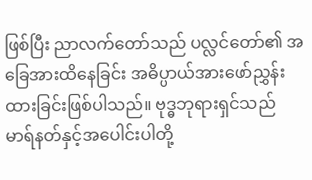ဖြစ်ပြီး ညာလက်တော်သည် ပလ္လင်တော်၏ အခြေအားထိနေခြင်း အဓိပ္ပာယ်အားဖော်ညွှန်းထားခြင်းဖြစ်ပါသည်။ ဗုဒ္ဓဘုရားရှင်သည် မာရ်နတ်နှင့်အပေါင်းပါတို့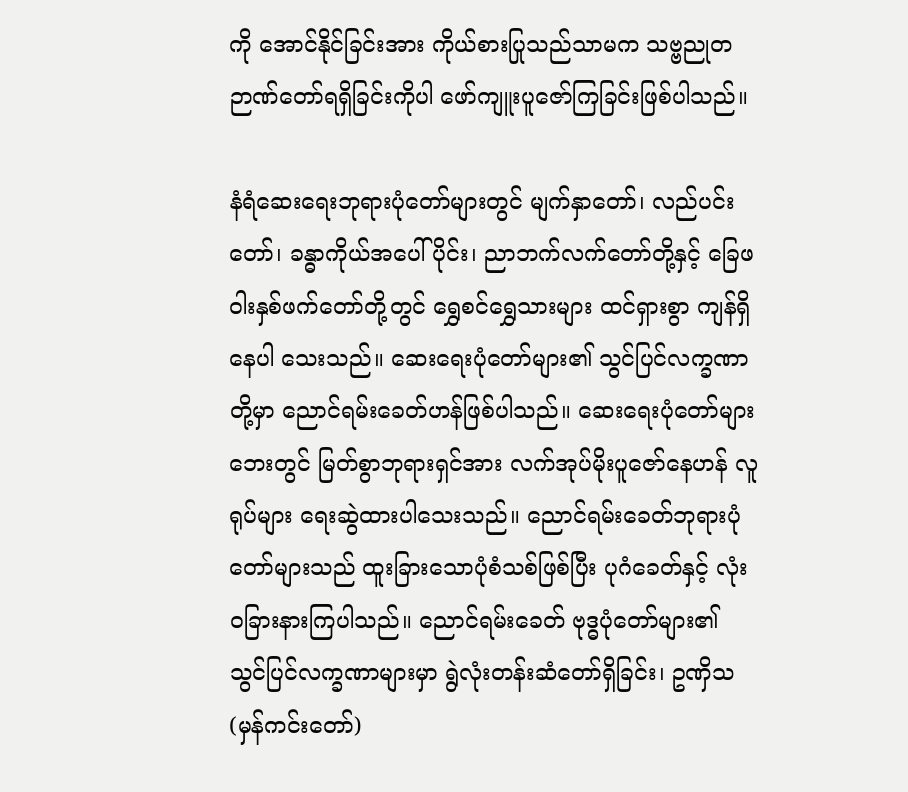ကို အောင်နိုင်ခြင်းအား ကိုယ်စားပြုသည်သာမက သဗ္ဗညုတ ဉာဏ်တော်ရရှိခြင်းကိုပါ ဖော်ကျူးပူဇော်ကြခြင်းဖြစ်ပါသည်။

နံရံဆေးရေးဘုရားပုံတော်များတွင် မျက်နှာတော်၊ လည်ပင်းတော်၊ ခန္ဓာကိုယ်အပေါ်ပိုင်း၊ ညာဘက်လက်တော်တို့နှင့် ခြေဖဝါးနှစ်ဖက်တော်တို့တွင် ရွှေစင်ရွှေသားများ ထင်ရှားစွာ ကျန်ရှိနေပါ သေးသည်။ ဆေးရေးပုံတော်များ၏ သွင်ပြင်လက္ခဏာတို့မှာ ညောင်ရမ်းခေတ်ဟန်ဖြစ်ပါသည်။ ဆေးရေးပုံတော်များဘေးတွင် မြတ်စွာဘုရားရှင်အား လက်အုပ်မိုးပူဇော်နေဟန် လူရုပ်များ ရေးဆွဲထားပါသေးသည်။ ညောင်ရမ်းခေတ်ဘုရားပုံတော်များသည် ထူးခြားသောပုံစံသစ်ဖြစ်ပြီး ပုဂံခေတ်နှင့် လုံးဝခြားနားကြပါသည်။ ညောင်ရမ်းခေတ် ဗုဒ္ဓပုံတော်များ၏ သွင်ပြင်လက္ခဏာများမှာ ရွဲလုံးတန်းဆံတော်ရှိခြင်း၊ ဥဏှိသ(မှန်ကင်းတော်)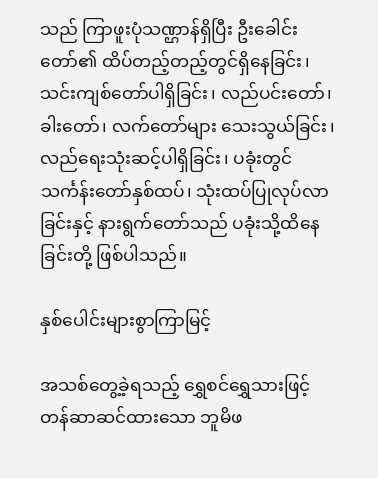သည် ကြာဖူးပုံသဏ္ဌာန်ရှိပြီး ဦးခေါင်းတော်၏ ထိပ်တည့်တည့်တွင်ရှိနေခြင်း၊ သင်းကျစ်တော်ပါရှိခြင်း၊ လည်ပင်းတော်၊ ခါးတော်၊ လက်တော်များ သေးသွယ်ခြင်း၊ လည်ရေးသုံးဆင့်ပါရှိခြင်း၊ ပခုံးတွင်သင်္ကန်းတော်နှစ်ထပ်၊ သုံးထပ်ပြုလုပ်လာခြင်းနှင့် နားရွက်တော်သည် ပခုံးသို့ထိနေခြင်းတို့ ဖြစ်ပါသည်။

နှစ်ပေါင်းများစွာကြာမြင့်

အသစ်တွေ့ခဲ့ရသည့် ရွှေစင်ရွှေသားဖြင့် တန်ဆာဆင်ထားသော ဘူမိဖ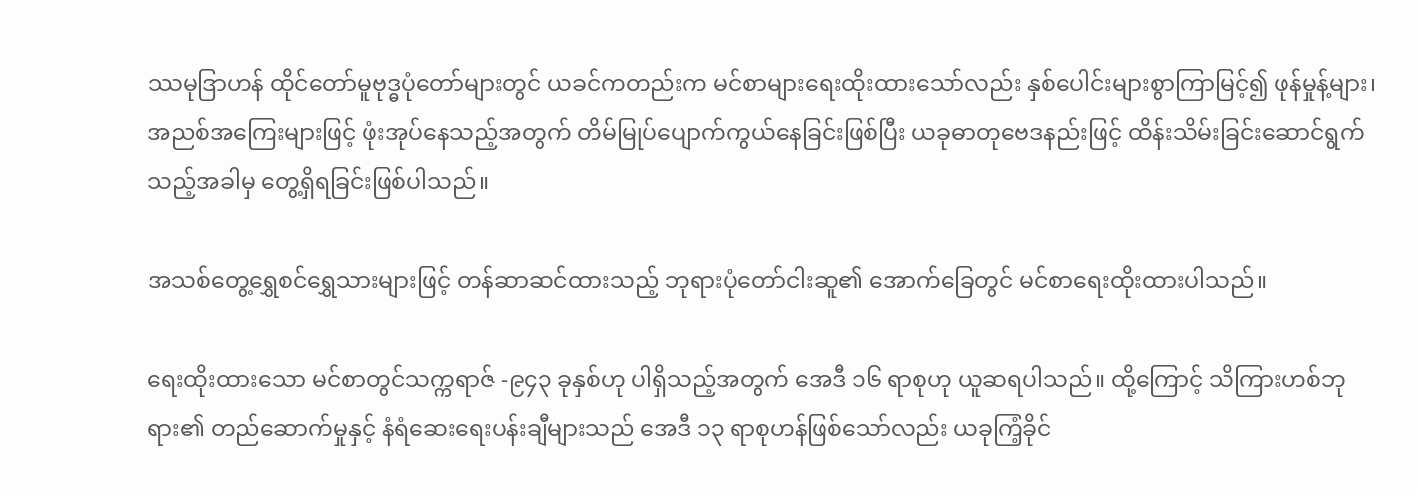ဿမုဒြာဟန် ထိုင်တော်မူဗုဒ္ဓပုံတော်များတွင် ယခင်ကတည်းက မင်စာများရေးထိုးထားသော်လည်း နှစ်ပေါင်းများစွာကြာမြင့်၍ ဖုန်မှုန့်များ၊ အညစ်အကြေးများဖြင့် ဖုံးအုပ်နေသည့်အတွက် တိမ်မြုပ်ပျောက်ကွယ်နေခြင်းဖြစ်ပြီး ယခုဓာတုဗေဒနည်းဖြင့် ထိန်းသိမ်းခြင်းဆောင်ရွက်သည့်အခါမှ တွေ့ရှိရခြင်းဖြစ်ပါသည်။

အသစ်တွေ့ရွှေစင်ရွှေသားများဖြင့် တန်ဆာဆင်ထားသည့် ဘုရားပုံတော်ငါးဆူ၏ အောက်ခြေတွင် မင်စာရေးထိုးထားပါသည်။

ရေးထိုးထားသော မင်စာတွင်သက္ကရာဇ် -၉၄၃ ခုနှစ်ဟု ပါရှိသည့်အတွက် အေဒီ ၁၆ ရာစုဟု ယူဆရပါသည်။ ထို့ကြောင့် သိကြားဟစ်ဘုရား၏ တည်ဆောက်မှုနှင့် နံရံဆေးရေးပန်းချီများသည် အေဒီ ၁၃ ရာစုဟန်ဖြစ်သော်လည်း ယခုကြံ့ခိုင်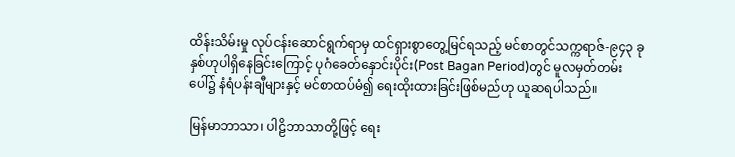ထိန်းသိမ်းမှု လုပ်ငန်းဆောင်ရွက်ရာမှ ထင်ရှားစွာတွေ့မြင်ရသည့် မင်စာတွင်သက္ကရာဇ်-၉၄၃ ခုနှစ်ဟုပါရှိနေခြင်းကြောင့် ပုဂံခေတ်နှောင်းပိုင်း(Post Bagan Period)တွင် မူလမှတ်တမ်းပေါ်၌ နံရံပန်းချီများနှင့် မင်စာထပ်မံ၍ ရေးထိုးထားခြင်းဖြစ်မည်ဟု ယူဆရပါသည်။

မြန်မာဘာသာ၊ ပါဠိဘာသာတို့ဖြင့် ရေး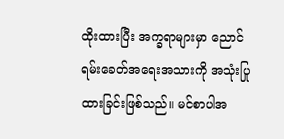ထိုးထားပြီး အက္ခရာများမှာ ညောင်ရမ်းခေတ်အရေးအသားကို အသုံးပြုထားခြင်းဖြစ်သည်။ မင်စာပါအ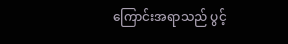ကြောင်းအရာသည် ပွင့်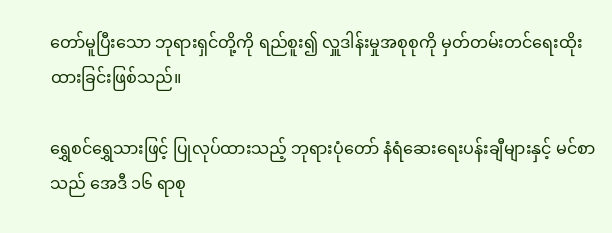တော်မူပြီးသော ဘုရားရှင်တို့ကို ရည်စူး၍ လှူဒါန်းမှုအစုစုကို မှတ်တမ်းတင်ရေးထိုးထားခြင်းဖြစ်သည်။

ရွှေစင်ရွှေသားဖြင့် ပြုလုပ်ထားသည့် ဘုရားပုံတော် နံရံဆေးရေးပန်းချီများနှင့် မင်စာသည် အေဒီ ၁၆ ရာစု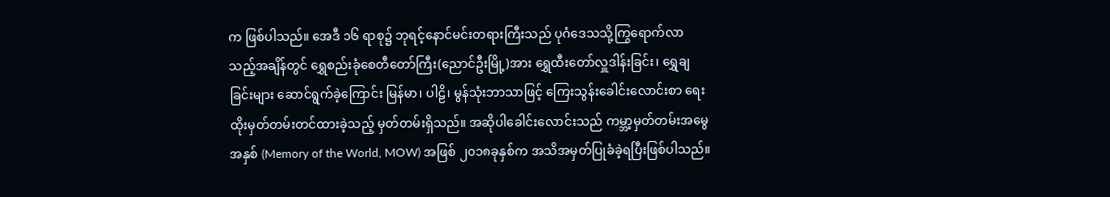က ဖြစ်ပါသည်။ အေဒီ ၁၆ ရာစု၌ ဘုရင့်နောင်မင်းတရားကြီးသည် ပုဂံဒေသသို့ကြွရောက်လာသည့်အချိန်တွင် ရွှေစည်းခုံစေတီတော်ကြီး(ညောင်ဦးမြို့)အား ရွှေထီးတော်လှူဒါန်းခြင်း၊ ရွှေချခြင်းများ ဆောင်ရွက်ခဲ့ကြောင်း မြန်မာ၊ ပါဠိ၊ မွန်သုံးဘာသာဖြင့် ကြေးသွန်းခေါင်းလောင်းစာ ရေးထိုးမှတ်တမ်းတင်ထားခဲ့သည့် မှတ်တမ်းရှိသည်။ အဆိုပါခေါင်းလောင်းသည် ကမ္ဘာ့မှတ်တမ်းအမွေအနှစ် (Memory of the World, MOW) အဖြစ် ၂၀၁၈ခုနှစ်က အသိအမှတ်ပြုခံခဲ့ရပြီးဖြစ်ပါသည်။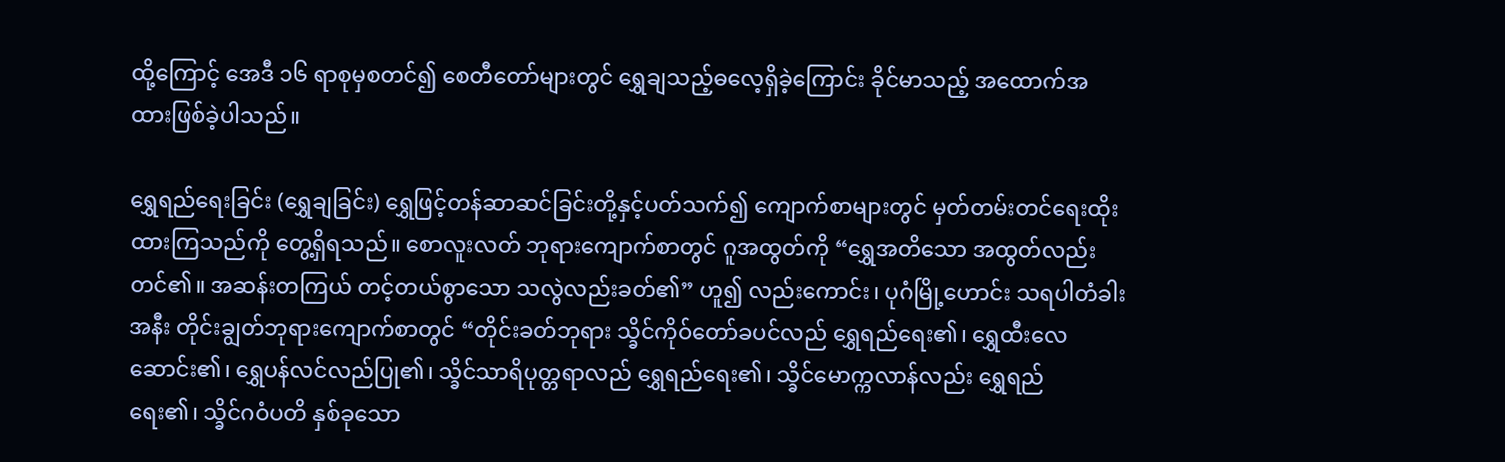ထို့ကြောင့် အေဒီ ၁၆ ရာစုမှစတင်၍ စေတီတော်များတွင် ရွှေချသည့်ဓလေ့ရှိခဲ့ကြောင်း ခိုင်မာသည့် အထောက်အထားဖြစ်ခဲ့ပါသည်။

ရွှေရည်ရေးခြင်း (ရွှေချခြင်း) ရွှေဖြင့်တန်ဆာဆင်ခြင်းတို့နှင့်ပတ်သက်၍ ကျောက်စာများတွင် မှတ်တမ်းတင်ရေးထိုးထားကြသည်ကို တွေ့ရှိရသည်။ စောလူးလတ် ဘုရားကျောက်စာတွင် ဂူအထွတ်ကို “ရွှေအတိသော အထွတ်လည်းတင်၏။ အဆန်းတကြယ် တင့်တယ်စွာသော သလွဲလည်းခတ်၏” ဟူ၍ လည်းကောင်း၊ ပုဂံမြို့ဟောင်း သရပါတံခါးအနီး တိုင်းချွတ်ဘုရားကျောက်စာတွင် “တိုင်းခတ်ဘုရား သ္ခိင်ကိုဝ်တော်ခပင်လည် ရွှေရည်ရေး၏၊ ရွှေထီးလေဆောင်း၏၊ ရွှေပန်လင်လည်ပြု၏၊ သ္ခိင်သာရိပုတ္တရာလည် ရွှေရည်ရေး၏၊ သ္ခိင်မောက္ကလာန်လည်း ရွှေရည်ရေး၏၊ သ္ခိင်ဂဝံပတိ နှစ်ခုသော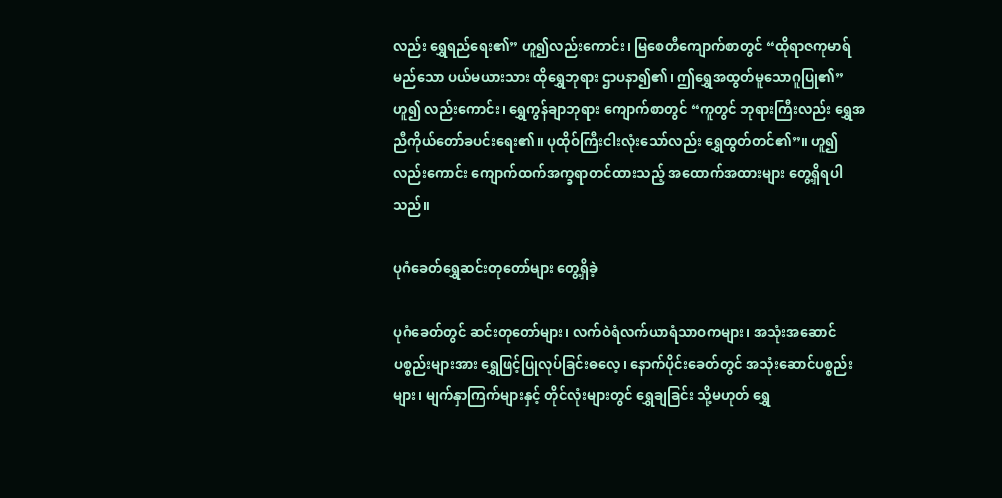လည်း ရွှေရည်ရေး၏” ဟူ၍လည်းကောင်း၊ မြစေတီကျောက်စာတွင် “ထိုရာဇကုမာရ်မည်သော ပယ်မယားသား ထိုရွှေဘုရား ဌာပနာ၍၏၊ ဤရွှေအထွတ်မူသောဂူပြု၏” ဟူ၍ လည်းကောင်း၊ ရွှေကွန်ချာဘုရား ကျောက်စာတွင် “ကူတွင် ဘုရားကြီးလည်း ရွှေအညီကိုယ်တော်ခပင်းရေး၏။ ပုထိုဝ်ကြီးငါးလုံးသော်လည်း ရွှေထွတ်တင်၏”။ ဟူ၍လည်းကောင်း ကျောက်ထက်အက္ခရာတင်ထားသည့် အထောက်အထားများ တွေ့ရှိရပါသည်။

ပုဂံခေတ်ရွှေဆင်းတုတော်များ တွေ့ရှိခဲ့

ပုဂံခေတ်တွင် ဆင်းတုတော်များ၊ လက်ဝဲရံလက်ယာရံသာဝကများ၊ အသုံးအဆောင်ပစ္စည်းများအား ရွှေဖြင့်ပြုလုပ်ခြင်းဓလေ့၊ နောက်ပိုင်းခေတ်တွင် အသုံးဆောင်ပစ္စည်းများ၊ မျက်နှာကြက်များနှင့် တိုင်လုံးများတွင် ရွှေချခြင်း သို့မဟုတ် ရွှေ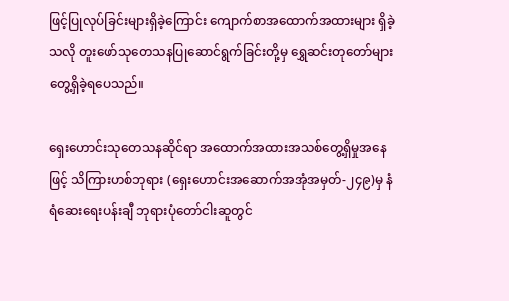ဖြင့်ပြုလုပ်ခြင်းများရှိခဲ့ကြောင်း ကျောက်စာအထောက်အထားများ ရှိခဲ့သလို တူးဖော်သုတေသနပြုဆောင်ရွက်ခြင်းတို့မှ ရွှေဆင်းတုတော်များ တွေ့ရှိခဲ့ရပေသည်။

ရှေးဟောင်းသုတေသနဆိုင်ရာ အထောက်အထားအသစ်တွေ့ရှိမှုအနေဖြင့် သိကြားဟစ်ဘုရား (ရှေးဟောင်းအဆောက်အအုံအမှတ်-၂၄၉)မှ နံရံဆေးရေးပန်းချီ ဘုရားပုံတော်ငါးဆူတွင်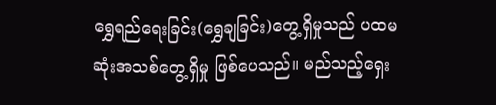ရွှေရည်ရေးခြင်း(ရွှေချခြင်း)တွေ့ရှိမှုသည် ပထမဆုံးအသစ်တွေ့ရှိမှု ဖြစ်ပေသည်။ မည်သည့်ရှေး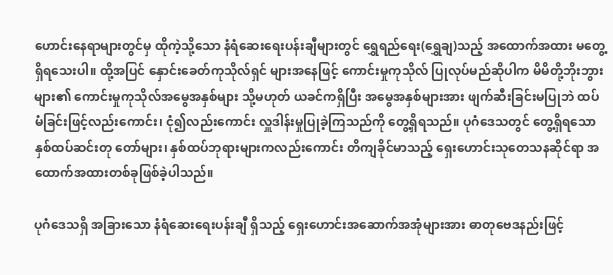ဟောင်းနေရာများတွင်မှ ထိုကဲ့သို့သော နံရံဆေးရေးပန်းချီများတွင် ရွှေရည်ရေး(ရွှေချ)သည့် အထောက်အထား မတွေ့ရှိရသေးပါ။ ထို့အပြင် နှောင်းခေတ်ကုသိုလ်ရှင် များအနေဖြင့် ကောင်းမှုကုသိုလ် ပြုလုပ်မည်ဆိုပါက မိမိတို့ဘိုးဘွားများ၏ ကောင်းမှုကုသိုလ်အမွေအနှစ်များ သို့မဟုတ် ယခင်ကရှိပြီး အမွေအနှစ်များအား ဖျက်ဆီးခြင်းမပြုဘဲ ထပ်မံခြင်းဖြင့်လည်းကောင်း၊ ငုံ၍လည်းကောင်း လှူဒါန်းမှုပြုခဲ့ကြသည်ကို တွေ့ရှိရသည်။ ပုဂံဒေသတွင် တွေ့ရှိရသော နှစ်ထပ်ဆင်းတု တော်များ၊ နှစ်ထပ်ဘုရားများကလည်းကောင်း တိကျခိုင်မာသည့် ရှေးဟောင်းသုတေသနဆိုင်ရာ အထောက်အထားတစ်ခုဖြစ်ခဲ့ပါသည်။

ပုဂံဒေသရှိ အခြားသော နံရံဆေးရေးပန်းချီ ရှိသည့် ရှေးဟောင်းအဆောက်အအုံများအား ဓာတုဗေဒနည်းဖြင့်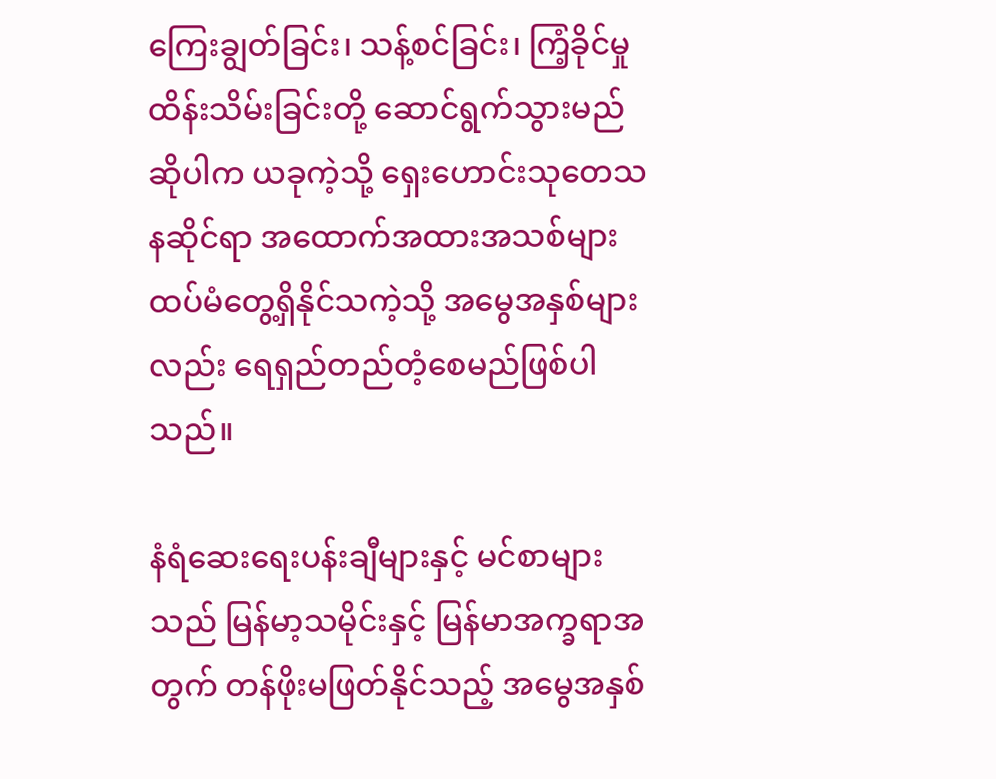ကြေးချွတ်ခြင်း၊ သန့်စင်ခြင်း၊ ကြံ့ခိုင်မှုထိန်းသိမ်းခြင်းတို့ ဆောင်ရွက်သွားမည်ဆိုပါက ယခုကဲ့သို့ ရှေးဟောင်းသုတေသနဆိုင်ရာ အထောက်အထားအသစ်များ ထပ်မံတွေ့ရှိနိုင်သကဲ့သို့ အမွေအနှစ်များလည်း ရေရှည်တည်တံ့စေမည်ဖြစ်ပါသည်။

နံရံဆေးရေးပန်းချီများနှင့် မင်စာများသည် မြန်မာ့သမိုင်းနှင့် မြန်မာအက္ခရာအတွက် တန်ဖိုးမဖြတ်နိုင်သည့် အမွေအနှစ်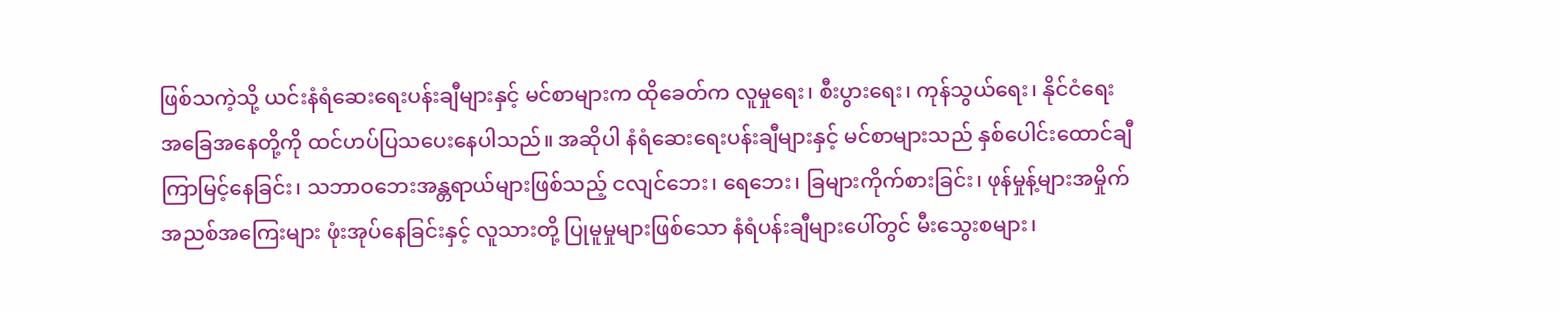ဖြစ်သကဲ့သို့ ယင်းနံရံဆေးရေးပန်းချီများနှင့် မင်စာများက ထိုခေတ်က လူမှုရေး၊ စီးပွားရေး၊ ကုန်သွယ်ရေး၊ နိုင်ငံရေးအခြေအနေတို့ကို ထင်ဟပ်ပြသပေးနေပါသည်။ အဆိုပါ နံရံဆေးရေးပန်းချီများနှင့် မင်စာများသည် နှစ်ပေါင်းထောင်ချီကြာမြင့်နေခြင်း၊ သဘာဝဘေးအန္တရာယ်များဖြစ်သည့် ငလျင်ဘေး၊ ရေဘေး၊ ခြများကိုက်စားခြင်း၊ ဖုန်မှုန့်များအမှိုက်အညစ်အကြေးများ ဖုံးအုပ်နေခြင်းနှင့် လူသားတို့ ပြုမူမှုများဖြစ်သော နံရံပန်းချီများပေါ်တွင် မီးသွေးစများ၊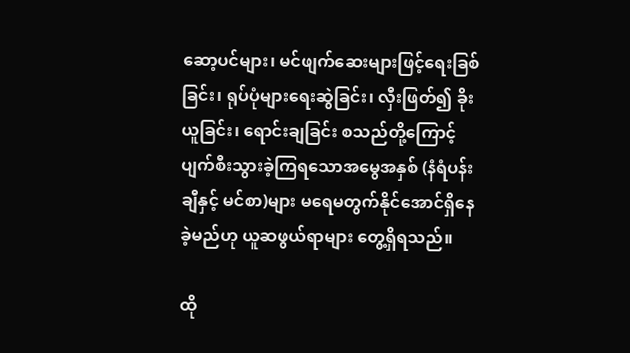ဆော့ပင်များ၊ မင်ဖျက်ဆေးများဖြင့်ရေးခြစ်ခြင်း၊ ရုပ်ပုံများရေးဆွဲခြင်း၊ လှီးဖြတ်၍ ခိုးယူခြင်း၊ ရောင်းချခြင်း စသည်တို့ကြောင့် ပျက်စီးသွားခဲ့ကြရသောအမွေအနှစ် (နံရံပန်းချီနှင့် မင်စာ)များ မရေမတွက်နိုင်အောင်ရှိနေခဲ့မည်ဟု ယူဆဖွယ်ရာများ တွေ့ရှိရသည်။

ထို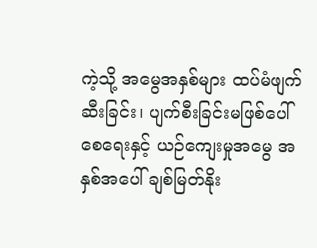ကဲ့သို့ အမွေအနှစ်များ ထပ်မံဖျက်ဆီးခြင်း၊ ပျက်စီးခြင်းမဖြစ်ပေါ်စေရေးနှင့် ယဉ်ကျေးမှုအမွေ အနှစ်အပေါ် ချစ်မြတ်နိုး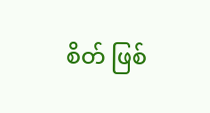စိတ် ဖြစ်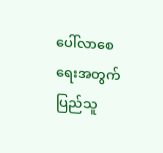ပေါ်လာစေရေးအတွက် ပြည်သူ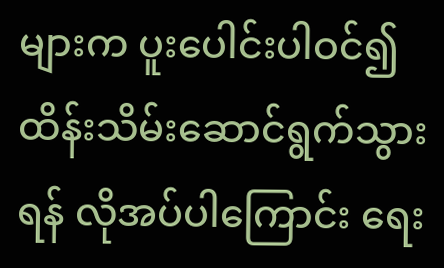များက ပူးပေါင်းပါဝင်၍ ထိန်းသိမ်းဆောင်ရွက်သွားရန် လိုအပ်ပါကြောင်း ရေး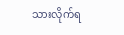သားလိုက်ရ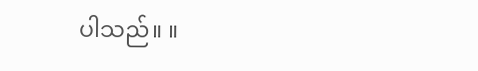ပါသည်။ ။